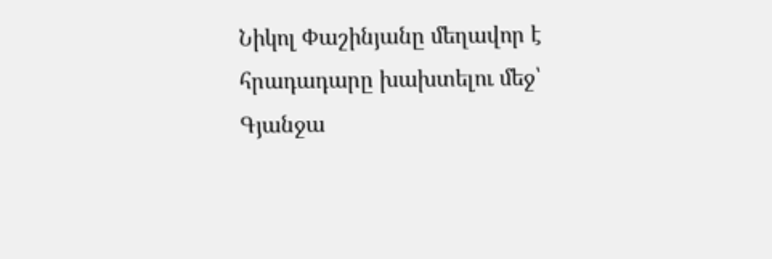Նիկոլ Փաշինյանը մեղավոր է հրադադարը խախտելու մեջ՝ Գյանջա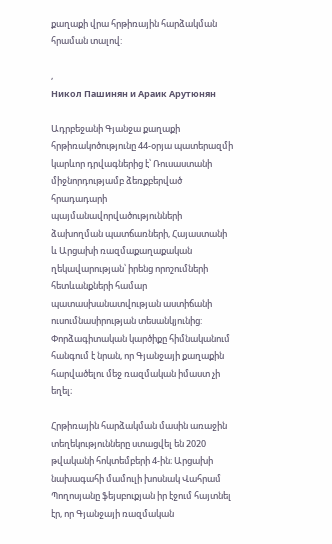քաղաքի վրա հրթիռային հարձակման հրաման տալով:

,
Никол Пашинян и Араик Арутюнян

Ադրբեջանի Գյանջա քաղաքի հրթիռակոծությունը 44-օրյա պատերազմի կարևոր դրվագներից է՝ Ռուսաստանի միջնորդությամբ ձեռքբերված հրադադարի պայմանավորվածությունների ձախողման պատճառների, Հայաստանի և Արցախի ռազմաքաղաքական ղեկավարության՝ իրենց որոշումների հետևանքների համար պատասխանատվության աստիճանի ուսումնասիրության տեսանկյունից: Փորձագիտական կարծիքը հիմնականում հանգում է նրան, որ Գյանջայի քաղաքին հարվածելու մեջ ռազմական իմաստ չի եղել։

Հրթիռային հարձակման մասին առաջին տեղեկությունները ստացվել են 2020 թվականի հոկտեմբերի 4-ին։ Արցախի նախագահի մամուլի խոսնակ Վահրամ Պողոսյանը ֆեյսբուքյան իր էջում հայտնել էր, որ Գյանջայի ռազմական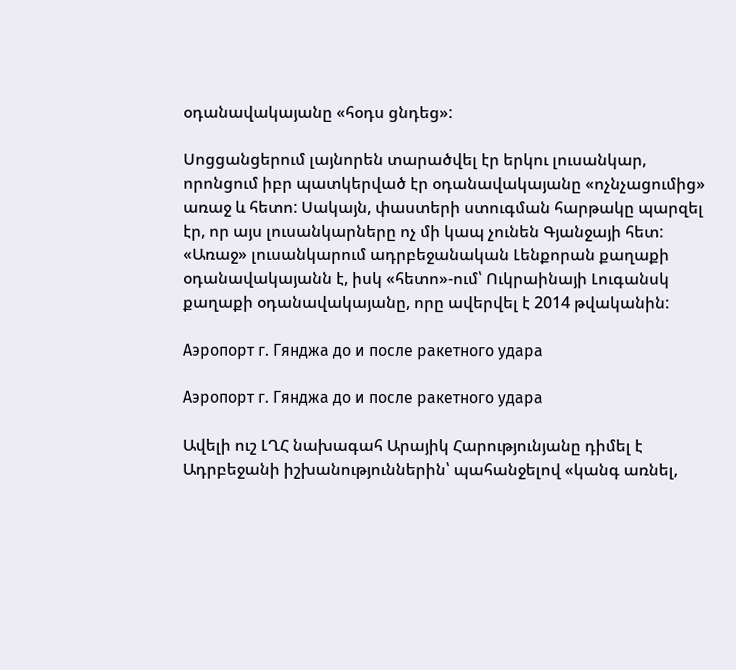օդանավակայանը «հօդս ցնդեց»:

Սոցցանցերում լայնորեն տարածվել էր երկու լուսանկար, որոնցում իբր պատկերված էր օդանավակայանը «ոչնչացումից» առաջ և հետո: Սակայն, փաստերի ստուգման հարթակը պարզել էր, որ այս լուսանկարները ոչ մի կապ չունեն Գյանջայի հետ: «Առաջ» լուսանկարում ադրբեջանական Լենքորան քաղաքի օդանավակայանն է, իսկ «հետո»-ում՝ Ուկրաինայի Լուգանսկ քաղաքի օդանավակայանը, որը ավերվել է 2014 թվականին:

Аэропорт г. Гянджа до и после ракетного удара

Аэропорт г. Гянджа до и после ракетного удара

Ավելի ուշ ԼՂՀ նախագահ Արայիկ Հարությունյանը դիմել է Ադրբեջանի իշխանություններին՝ պահանջելով «կանգ առնել,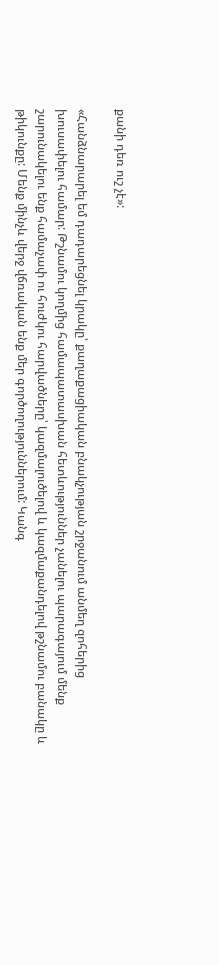քանի դեռ ուշ չէ»:

«Հանձնարարել եմ դադարեցնել կրակը՝ քաղաքացիական բնակչության շրջանում անմեղ զոհերից խուսափելու համար: Թշնամու կողմից համապատասխան հետևություններ չանելու պարագայում մենք շարունակելու ենք համաչափ ու հուժկու հարվածները՝ կազմալուծելով և կազմաքանդելով թշնամու բանակը և թիկունքը: Մենք մինչև վերջ վճռական ենք մեր գործողություններում: Կանգ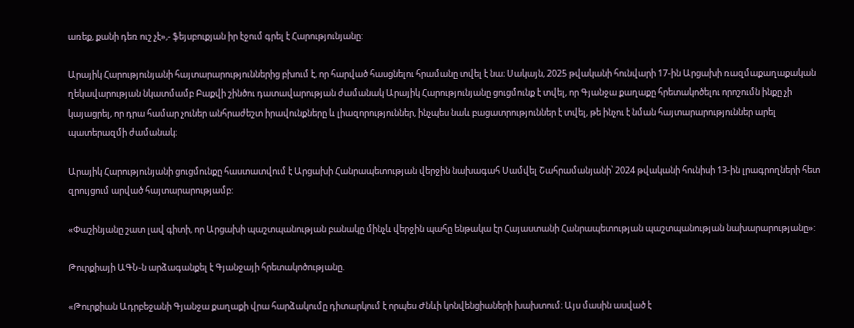առեք, քանի դեռ ուշ չէ»,- ֆեյսբուքյան իր էջում գրել է Հարությունյանը:

Արայիկ Հարությունյանի հայտարարություններից բխում է, որ հարված հասցնելու հրամանը տվել է նա։ Սակայն, 2025 թվականի հունվարի 17-ին Արցախի ռազմաքաղաքական ղեկավարության նկատմամբ Բաքվի շինծու դատավարության ժամանակ Արայիկ Հարությունյանը ցուցմունք է տվել, որ Գյանջա քաղաքը հրետակոծելու որոշումն ինքը չի կայացրել, որ դրա համար չուներ անհրաժեշտ իրավունքները և լիազորություններ, ինչպես նաև բացատրություններ է տվել, թե ինչու է նման հայտարարություններ արել պատերազմի ժամանակ։

Արայիկ Հարությունյանի ցուցմունքը հաստատվում է Արցախի Հանրապետության վերջին նախագահ Սամվել Շահրամանյանի՝ 2024 թվականի հունիսի 13-ին լրագրողների հետ զրույցում արված հայտարարությամբ:

«Փաշինյանը շատ լավ գիտի, որ Արցախի պաշտպանության բանակը մինչև վերջին պահը ենթակա էր Հայաստանի Հանրապետության պաշտպանության նախարարությանը»:

Թուրքիայի ԱԳՆ-ն արձագանքել է Գյանջայի հրետակոծությանը.

«Թուրքիան Ադրբեջանի Գյանջա քաղաքի վրա հարձակումը դիտարկում է որպես Ժնևի կոնվենցիաների խախտում։ Այս մասին ասված է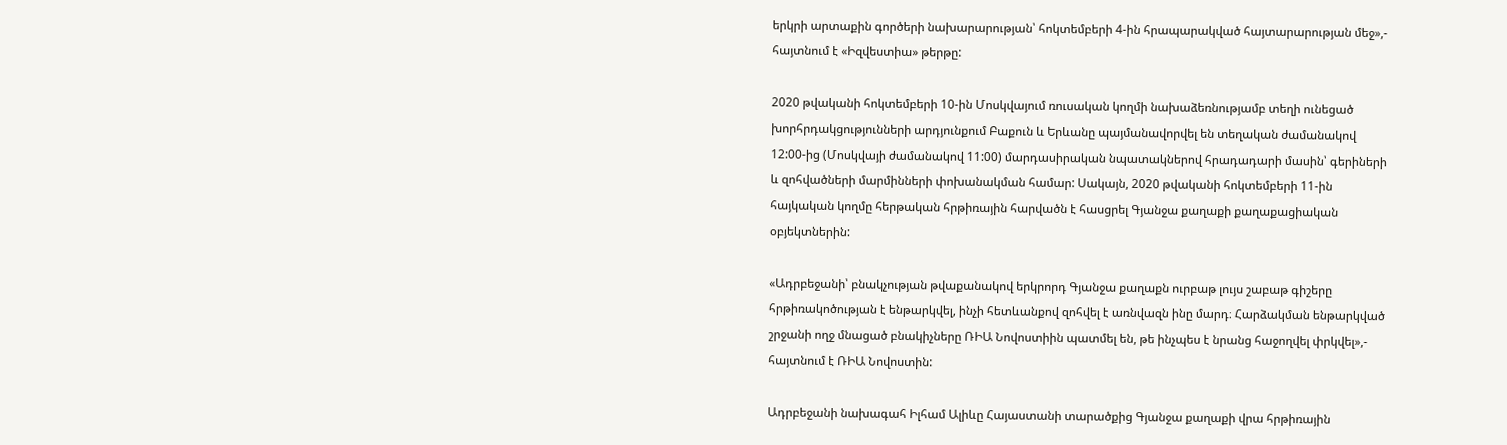երկրի արտաքին գործերի նախարարության՝ հոկտեմբերի 4-ին հրապարակված հայտարարության մեջ»,- հայտնում է «Իզվեստիա» թերթը:

2020 թվականի հոկտեմբերի 10-ին Մոսկվայում ռուսական կողմի նախաձեռնությամբ տեղի ունեցած խորհրդակցությունների արդյունքում Բաքուն և Երևանը պայմանավորվել են տեղական ժամանակով 12:00-ից (Մոսկվայի ժամանակով 11:00) մարդասիրական նպատակներով հրադադարի մասին՝ գերիների և զոհվածների մարմինների փոխանակման համար: Սակայն, 2020 թվականի հոկտեմբերի 11-ին հայկական կողմը հերթական հրթիռային հարվածն է հասցրել Գյանջա քաղաքի քաղաքացիական օբյեկտներին:

«Ադրբեջանի՝ բնակչության թվաքանակով երկրորդ Գյանջա քաղաքն ուրբաթ լույս շաբաթ գիշերը հրթիռակոծության է ենթարկվել, ինչի հետևանքով զոհվել է առնվազն ինը մարդ։ Հարձակման ենթարկված շրջանի ողջ մնացած բնակիչները ՌԻԱ Նովոստիին պատմել են, թե ինչպես է նրանց հաջողվել փրկվել»,- հայտնում է ՌԻԱ Նովոստին:

Ադրբեջանի նախագահ Իլհամ Ալիևը Հայաստանի տարածքից Գյանջա քաղաքի վրա հրթիռային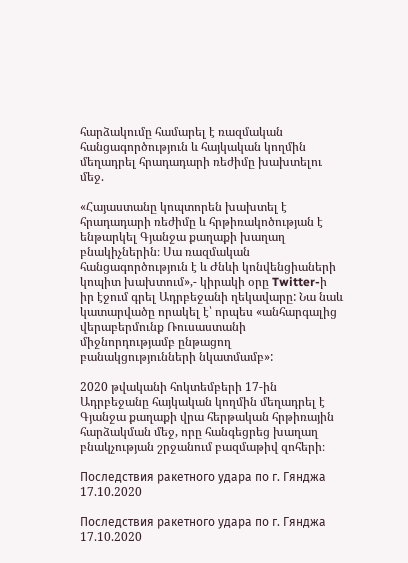հարձակումը համարել է ռազմական հանցագործություն և հայկական կողմին մեղադրել հրադադարի ռեժիմը խախտելու մեջ.

«Հայաստանը կոպտորեն խախտել է հրադադարի ռեժիմը և հրթիռակոծության է ենթարկել Գյանջա քաղաքի խաղաղ բնակիչներին։ Սա ռազմական հանցագործություն է և Ժնևի կոնվենցիաների կոպիտ խախտում»,- կիրակի օրը Twitter-ի իր էջում գրել Ադրբեջանի ղեկավարը: Նա նաև կատարվածը որակել է՝ որպես «անհարգալից վերաբերմունք Ռուսաստանի միջնորդությամբ ընթացող բանակցությունների նկատմամբ»:

2020 թվականի հոկտեմբերի 17-ին Ադրբեջանը հայկական կողմին մեղադրել է Գյանջա քաղաքի վրա հերթական հրթիռային հարձակման մեջ, որը հանգեցրեց խաղաղ բնակչության շրջանում բազմաթիվ զոհերի։

Последствия ракетного удара по г. Гянджа 17.10.2020

Последствия ракетного удара по г. Гянджа 17.10.2020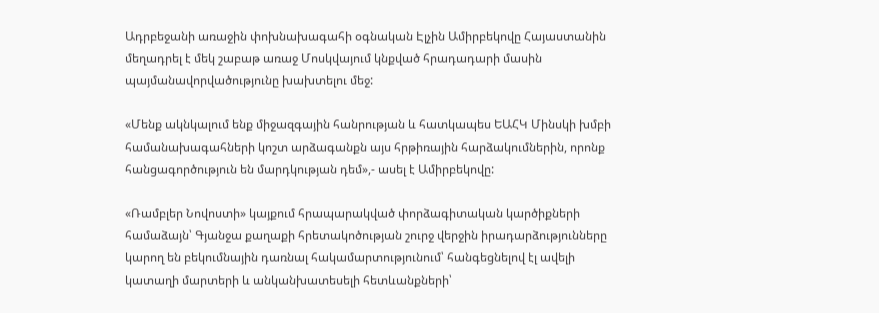Ադրբեջանի առաջին փոխնախագահի օգնական Էլչին Ամիրբեկովը Հայաստանին մեղադրել է մեկ շաբաթ առաջ Մոսկվայում կնքված հրադադարի մասին պայմանավորվածությունը խախտելու մեջ:

«Մենք ակնկալում ենք միջազգային հանրության և հատկապես ԵԱՀԿ Մինսկի խմբի համանախագահների կոշտ արձագանքն այս հրթիռային հարձակումներին, որոնք հանցագործություն են մարդկության դեմ»,- ասել է Ամիրբեկովը:

«Ռամբլեր Նովոստի» կայքում հրապարակված փորձագիտական կարծիքների համաձայն՝ Գյանջա քաղաքի հրետակոծության շուրջ վերջին իրադարձությունները կարող են բեկումնային դառնալ հակամարտությունում՝ հանգեցնելով էլ ավելի կատաղի մարտերի և անկանխատեսելի հետևանքների՝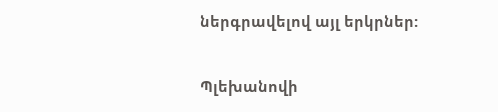ներգրավելով այլ երկրներ:

Պլեխանովի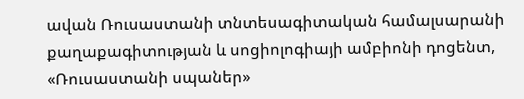ավան Ռուսաստանի տնտեսագիտական համալսարանի քաղաքագիտության և սոցիոլոգիայի ամբիոնի դոցենտ, «Ռուսաստանի սպաներ»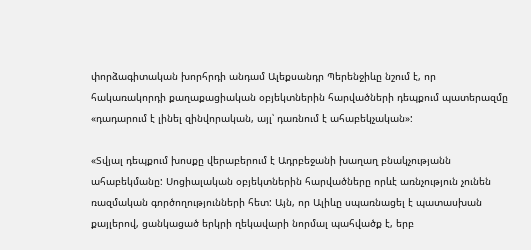փորձագիտական խորհրդի անդամ Ալեքսանդր Պերենջիևը նշում է, որ հակառակորդի քաղաքացիական օբյեկտներին հարվածների դեպքում պատերազմը «դադարում է լինել զինվորական, այլ՝ դառնում է ահաբեկչական»:

«Տվյալ դեպքում խոսքը վերաբերում է Ադրբեջանի խաղաղ բնակչությանն ահաբեկմանը: Սոցիալական օբյեկտներին հարվածները որևէ առնչություն չունեն ռազմական գործողությունների հետ: Այն, որ Ալիևը սպառնացել է պատասխան քայլերով, ցանկացած երկրի ղեկավարի նորմալ պահվածք է, երբ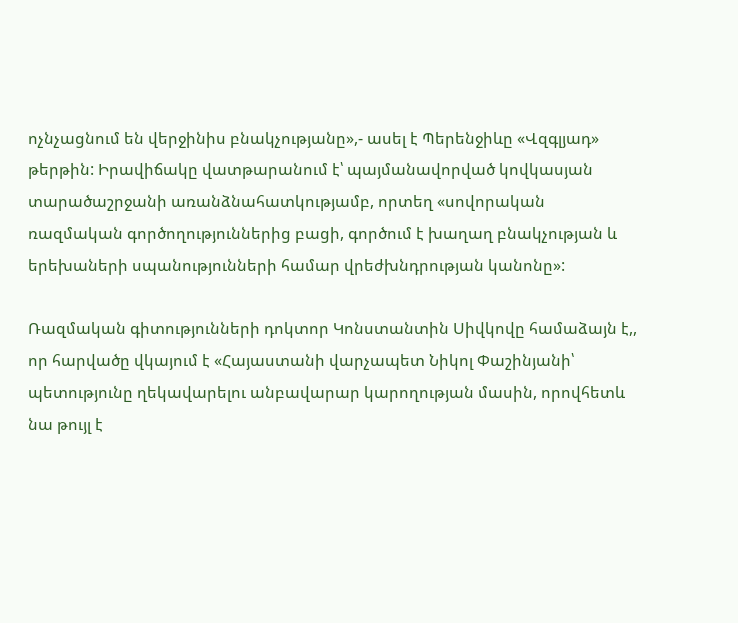ոչնչացնում են վերջինիս բնակչությանը»,- ասել է Պերենջիևը «Վզգլյադ» թերթին: Իրավիճակը վատթարանում է՝ պայմանավորված կովկասյան տարածաշրջանի առանձնահատկությամբ, որտեղ «սովորական ռազմական գործողություններից բացի, գործում է խաղաղ բնակչության և երեխաների սպանությունների համար վրեժխնդրության կանոնը»:

Ռազմական գիտությունների դոկտոր Կոնստանտին Սիվկովը համաձայն է,, որ հարվածը վկայում է «Հայաստանի վարչապետ Նիկոլ Փաշինյանի՝ պետությունը ղեկավարելու անբավարար կարողության մասին, որովհետև նա թույլ է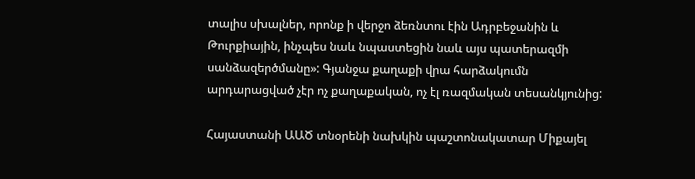տալիս սխալներ, որոնք ի վերջո ձեռնտու էին Ադրբեջանին և Թուրքիային, ինչպես նաև նպաստեցին նաև այս պատերազմի սանձազերծմանը»: Գյանջա քաղաքի վրա հարձակումն արդարացված չէր ոչ քաղաքական, ոչ էլ ռազմական տեսանկյունից:

Հայաստանի ԱԱԾ տնօրենի նախկին պաշտոնակատար Միքայել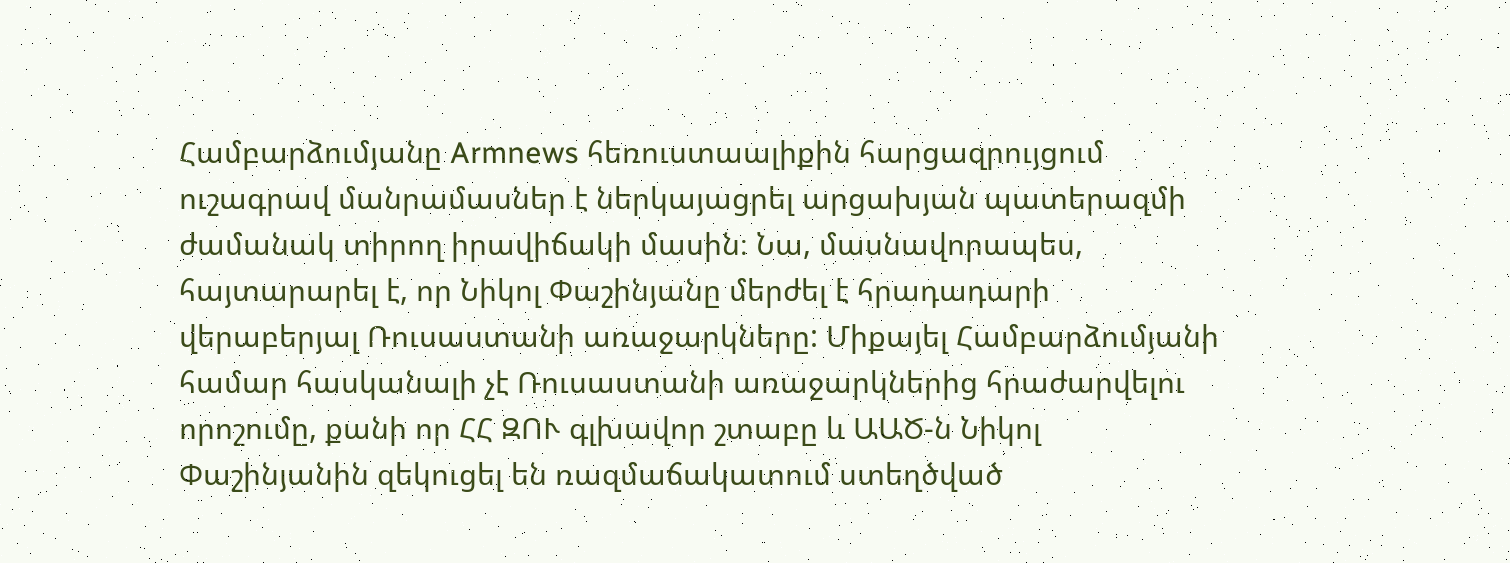Համբարձումյանը Armnews հեռուստաալիքին հարցազրույցում ուշագրավ մանրամասներ է ներկայացրել արցախյան պատերազմի ժամանակ տիրող իրավիճակի մասին։ Նա, մասնավորապես, հայտարարել է, որ Նիկոլ Փաշինյանը մերժել է հրադադարի վերաբերյալ Ռուսաստանի առաջարկները: Միքայել Համբարձումյանի համար հասկանալի չէ Ռուսաստանի առաջարկներից հրաժարվելու որոշումը, քանի որ ՀՀ ԶՈՒ գլխավոր շտաբը և ԱԱԾ-ն Նիկոլ Փաշինյանին զեկուցել են ռազմաճակատում ստեղծված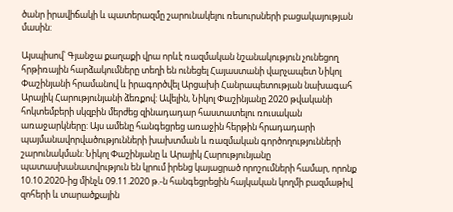ծանր իրավիճակի և պատերազմը շարունակելու ռեսուրսների բացակայության մասին:

Այսպիսով՝ Գյանջա քաղաքի վրա որևէ ռազմական նշանակություն չունեցող հրթիռային հարձակումները տեղի են ունեցել Հայաստանի վարչապետ Նիկոլ Փաշինյանի հրամանով և իրագործվել Արցախի Հանրապետության նախագահ Արայիկ Հարությունյանի ձեռքով: Ավելին, Նիկոլ Փաշինյանը 2020 թվականի հոկտեմբերի սկզբին մերժեց զինադադար հաստատելու ռուսական առաջարկները: Այս ամենը հանգեցրեց առաջին հերթին հրադադարի պայմանավորվածությունների խախտման և ռազմական գործողությունների շարունակման: Նիկոլ Փաշինյանը և Արայիկ Հարությունյանը պատասխանատվություն են կրում իրենց կայացրած որոշումների համար, որոնք 10.10.2020-ից մինչև 09.11.2020 թ.-ն հանգեցրեցին հայկական կողմի բազմաթիվ զոհերի և տարածքային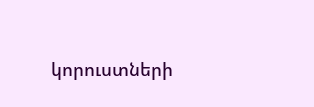կորուստների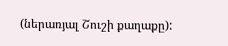(ներառյալ Շուշի քաղաքը):